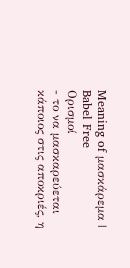Meaning of μασκάρεμα | Babel Free
Ορισμοί
- το να μασκαρεύεται κάποιος στις αποκριές, η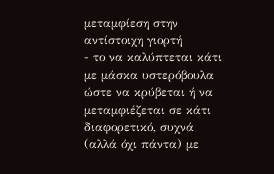μεταμφίεση στην αντίστοιχη γιορτή
- το να καλύπτεται κάτι με μάσκα υστερόβουλα ώστε να κρύβεται ή να μεταμφιέζεται σε κάτι διαφορετικό, συχνά (αλλά όχι πάντα) με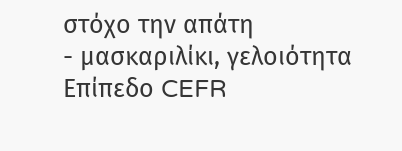στόχο την απάτη
- μασκαριλίκι, γελοιότητα
Επίπεδο CEFR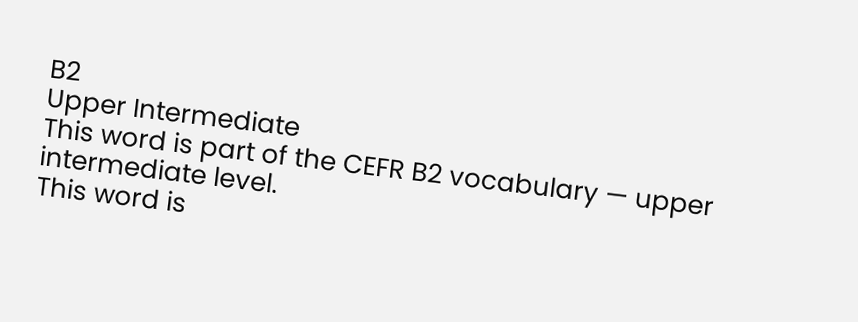B2
Upper Intermediate
This word is part of the CEFR B2 vocabulary — upper intermediate level.
This word is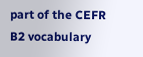part of the CEFR B2 vocabulary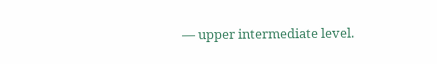— upper intermediate level.